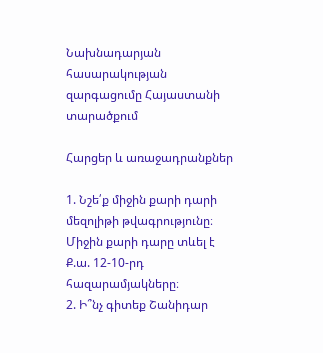Նախնադարյան հասարակության զարգացումը Հայաստանի տարածքում

Հարցեր և առաջադրանքներ

1. Նշե՛ք միջին քարի դարի մեզոլիթի թվագրությունը։
Միջին քարի դարը տևել է  Ք.ա. 12-10-րդ հազարամյակները։
2. Ի՞նչ գիտեք Շանիդար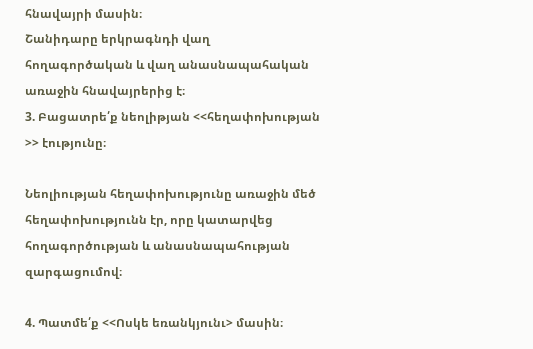հնավայրի մասին։
Շանիդարը երկրագնդի վաղ հողագործական և վաղ անասնապահական առաջին հնավայրերից է։
3. Բացատրե՛ք նեոլիթյան <<հեղափոխության >> էությունը։

Նեոլիության հեղափոխությունը առաջին մեծ հեղափոխությունն էր, որը կատարվեց հողագործության և անասնապահության զարգացումով։

4. Պատմե՛ք <<Ոսկե եռանկյունւ> մասին։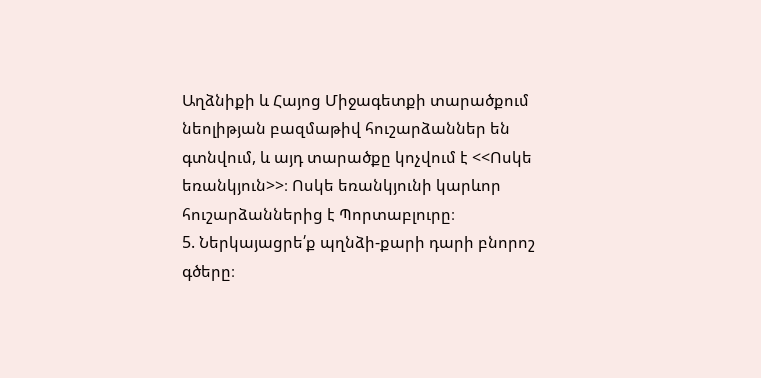Աղձնիքի և Հայոց Միջագետքի տարածքում նեոլիթյան բազմաթիվ հուշարձաններ են գտնվում, և այդ տարածքը կոչվում է <<Ոսկե եռանկյուն>>։ Ոսկե եռանկյունի կարևոր հուշարձաններից է Պորտաբլուրը։
5. Ներկայացրե՛ք պղնձի-քարի դարի բնորոշ գծերը։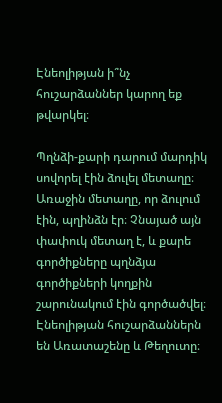Էնեոլիթյան ի՞նչ հուշարձաններ կարող եք թվարկել։

Պղնձի-քարի դարում մարդիկ սովորել էին ձուլել մետաղը։ Առաջին մետաղը, որ ձուլում էին, պղինձն էր։ Չնայած այն փափուկ մետաղ է, և քարե գործիքները պղնձյա գործիքների կողքին շարունակում էին գործածվել։ Էնեոլիթյան հուշարձաններն են Առատաշենը և Թեղուտը։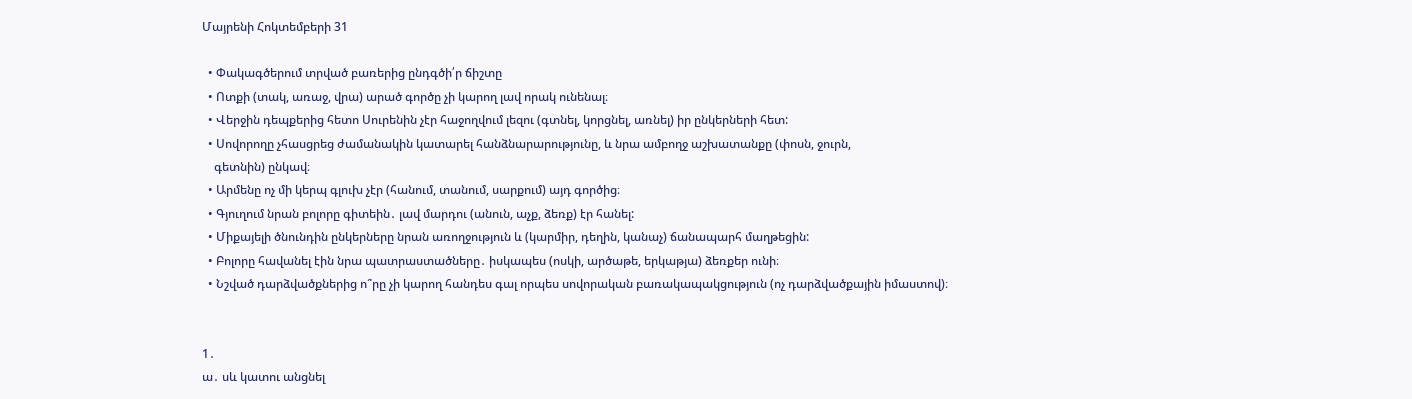Մայրենի Հոկտեմբերի 31

  • Փակագծերում տրված բառերից ընդգծի՛ր ճիշտը
  • Ոտքի (տակ, առաջ, վրա) արած գործը չի կարող լավ որակ ունենալ։
  • Վերջին դեպքերից հետո Սուրենին չէր հաջողվում լեզու (գտնել, կորցնել, առնել) իր ընկերների հետ:
  • Սովորողը չհասցրեց ժամանակին կատարել հանձնարարությունը, և նրա ամբողջ աշխատանքը (փոսն, ջուրն,
    գետնին) ընկավ։
  • Արմենը ոչ մի կերպ գլուխ չէր (հանում, տանում, սարքում) այդ գործից։
  • Գյուղում նրան բոլորը գիտեին․ լավ մարդու (անուն, աչք, ձեռք) էր հանել:
  • Միքայելի ծնունդին ընկերները նրան առողջություն և (կարմիր, դեղին, կանաչ) ճանապարհ մաղթեցին:
  • Բոլորը հավանել էին նրա պատրաստածները․ իսկապես (ոսկի, արծաթե, երկաթյա) ձեռքեր ունի։
  • Նշված դարձվածքներից ո՞րը չի կարող հանդես գալ որպես սովորական բառակապակցություն (ոչ դարձվածքային իմաստով)։


1․
ա․ սև կատու անցնել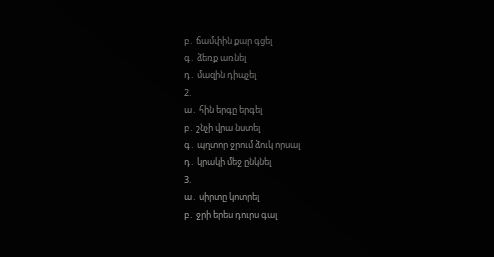բ․ ճամփին քար գցել
գ․ ձեռք առնել
դ․ մազին դիպչել
2.
ա․ հին երգը երգել
բ․ շնչի վրա նստել
գ․ պղտոր ջրում ձուկ որսալ
դ․ կրակի մեջ ընկնել
3.
ա․ սիրտը կոտրել
բ․ ջրի երես դուրս գալ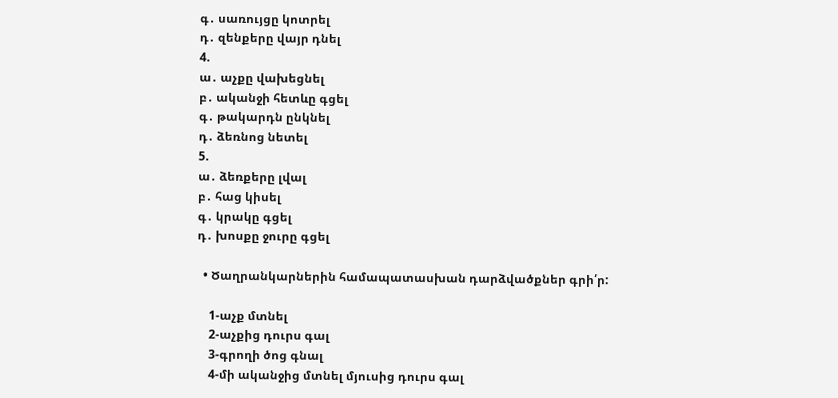գ․ սառույցը կոտրել
դ․ զենքերը վայր դնել
4.
ա․ աչքը վախեցնել
բ․ ականջի հետևը գցել
գ․ թակարդն ընկնել
դ․ ձեռնոց նետել
5.
ա․ ձեռքերը լվալ
բ․ հաց կիսել
գ․ կրակը գցել
դ․ խոսքը ջուրը գցել

  • Ծաղրանկարներին համապատասխան դարձվածքներ գրի՛ր:

    1-աչք մտնել
    2-աչքից դուրս գալ
    3-գրողի ծոց գնալ
    4-մի ականջից մտնել մյուսից դուրս գալ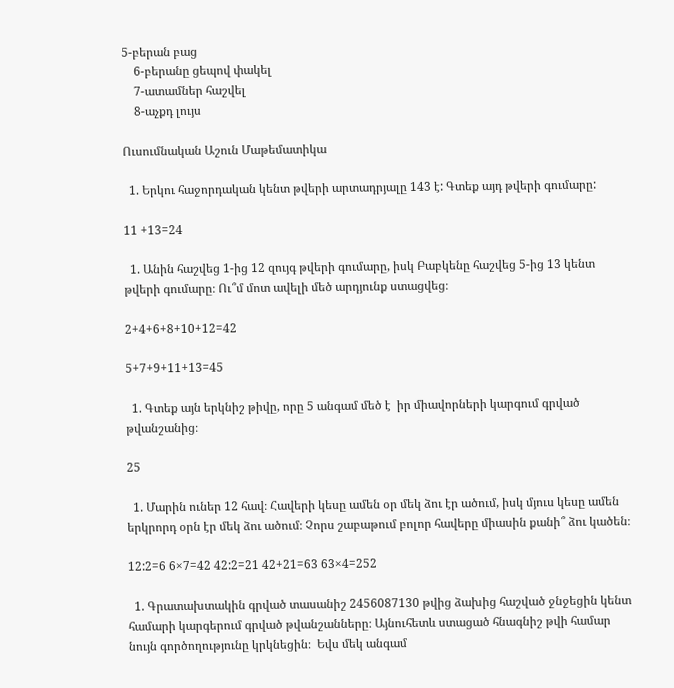5-բերան բաց
    6-բերանը ցեպով փակել
    7-ատամներ հաշվել
    8-աչքդ լույս

Ուսումնական Աշուն Մաթեմատիկա

  1. Երկու հաջորդական կենտ թվերի արտադրյալը 143 է: Գտեք այդ թվերի գումարը:

11 +13=24

  1. Անին հաշվեց 1-ից 12 զույգ թվերի գումարը, իսկ Բաբկենը հաշվեց 5-ից 13 կենտ թվերի գումարը։ Ու՞մ մոտ ավելի մեծ արդյունք ստացվեց։

2+4+6+8+10+12=42

5+7+9+11+13=45

  1. Գտեք այն երկնիշ թիվը, որը 5 անգամ մեծ է  իր միավորների կարգում գրված թվանշանից։

25

  1. Մարին ուներ 12 հավ։ Հավերի կեսը ամեն օր մեկ ձու էր ածում, իսկ մյուս կեսը ամեն երկրորդ օրն էր մեկ ձու ածում։ Չորս շաբաթում բոլոր հավերը միասին քանի՞ ձու կածեն։

12:2=6 6×7=42 42:2=21 42+21=63 63×4=252

  1. Գրատախտակին գրված տասանիշ 2456087130 թվից ձախից հաշված ջնջեցին կենտ համարի կարգերում գրված թվանշանները։ Այնուհետև ստացած հնագնիշ թվի համար նույն գործողությունը կրկնեցին։  Եվս մեկ անգամ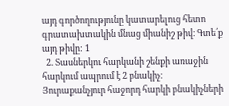այդ գործողությունը կատարելուց հետո գրատախտակին մնաց միանիշ թիվ։ Գտե՛ք այդ թիվը: 1
  2. Տասներկու հարկանի շենքի առաջին հարկում ապրում է 2 բնակիչ։ Յուրաքանչյուր հաջորդ հարկի բնակիչների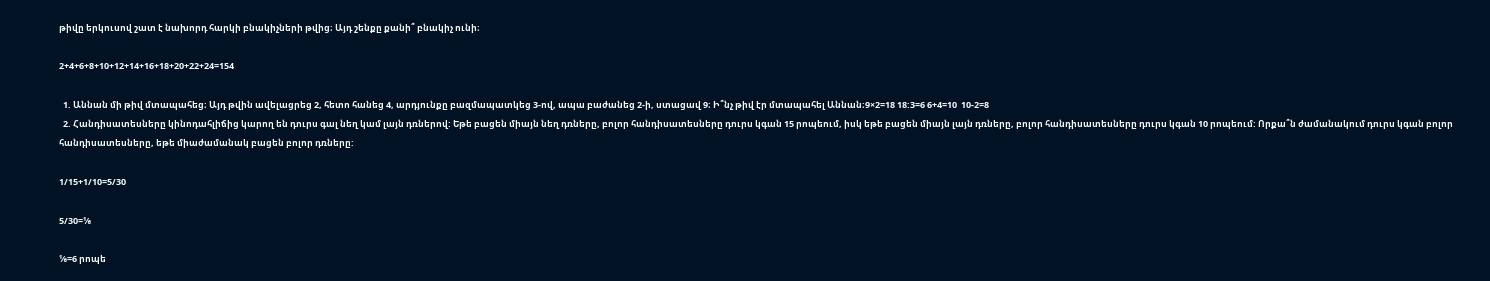թիվը երկուսով շատ է նախորդ հարկի բնակիչների թվից։ Այդ շենքը քանի՞ բնակիչ ունի։

2+4+6+8+10+12+14+16+18+20+22+24=154

  1. Աննան մի թիվ մտապահեց։ Այդ թվին ավելացրեց 2, հետո հանեց 4, արդյունքը բազմապատկեց 3-ով, ապա բաժանեց 2-ի, ստացավ 9։ Ի՞նչ թիվ էր մտապահել Աննան։9×2=18 18:3=6 6+4=10  10-2=8
  2. Հանդիսատեսները կինոդահլիճից կարող են դուրս գալ նեղ կամ լայն դռներով: Եթե բացեն միայն նեղ դռները, բոլոր հանդիսատեսները դուրս կգան 15 րոպեում, իսկ եթե բացեն միայն լայն դռները, բոլոր հանդիսատեսները դուրս կգան 10 րոպեում: Որքա՞ն ժամանակում դուրս կգան բոլոր հանդիսատեսները, եթե միաժամանակ բացեն բոլոր դռները:

1/15+1/10=5/30

5/30=⅙

⅙=6 րոպե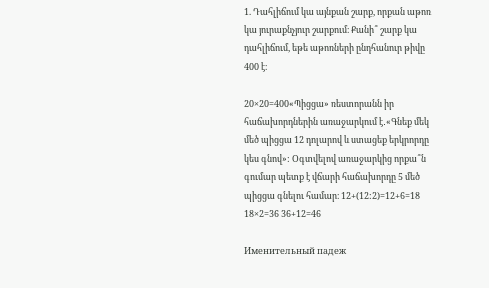1. Դահլիճում կա այնքան շարք, որքան աթոռ կա յուրաքնչյուր շարքում։ Քանի՞ շարք կա դահլիճում, եթե աթոռների ընդհանուր թիվը 400 է։

20×20=400«Պիցցա» ռեստորանն իր հաճախորդներին առաջարկում է․«Գնեք մեկ մեծ պիցցա 12 դոլարով և ստացեք երկրորդը կես գնով»: Օգտվելով առաջարկից որքա՞ն գումար պետք է վճարի հաճախորդը 5 մեծ պիցցա գնելու համար։ 12+(12:2)=12+6=18 18×2=36 36+12=46

Именительный падеж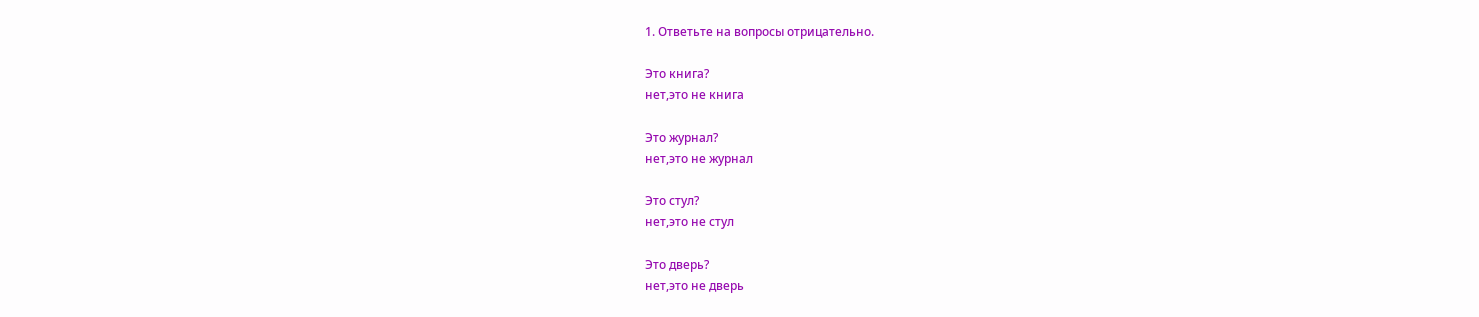1. Ответьте на вопросы отрицательно.

Это книга?
нет,это не книга

Это журнал?
нет,это не журнал

Это стул?
нет,это не стул

Это дверь?
нет,это не дверь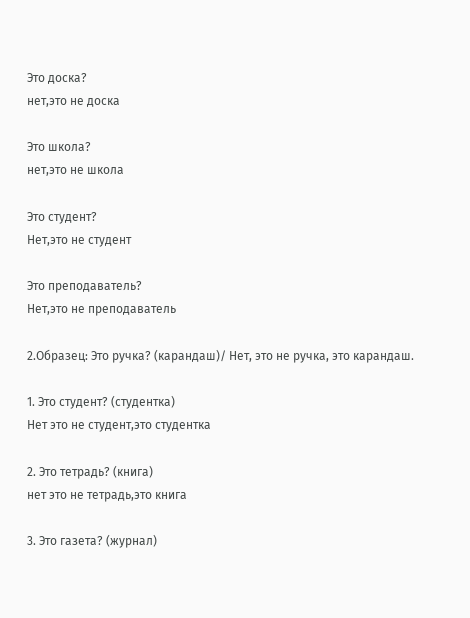Это доска?
нет,это не доска

Это школа?
нет,это не школа

Это студент?
Нет,это не студент

Это преподаватель?
Нет,это не преподаватель

2.Образец: Это ручка? (карандаш)/ Нет, это не ручка, это карандаш.

1. Это студент? (студентка)
Нет это не студент,это студентка

2. Это тетрадь? (книга)
нет это не тетрадь,это книга

3. Это газета? (журнал)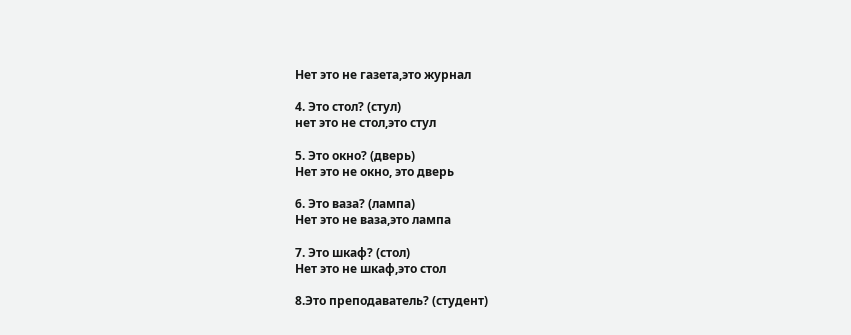Нет это не газета,это журнал

4. Это стол? (стул)
нет это не стол,это стул

5. Это окно? (дверь)
Нет это не окно, это дверь

6. Это ваза? (лампа)
Нет это не ваза,это лампа

7. Это шкаф? (стол)
Нет это не шкаф,это стол

8.Это преподаватель? (студент)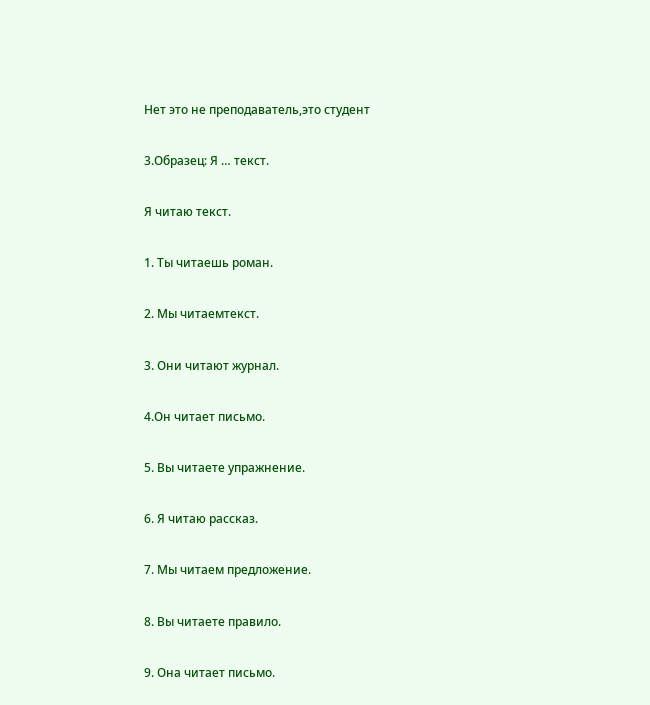Нет это не преподаватель,это студент

3.Образец: Я … текст.

Я читаю текст.

1. Ты читаешь роман.

2. Мы читаемтекст.

3. Они читают журнал.

4.Он читает письмо.

5. Вы читаете упражнение.

6. Я читаю рассказ.

7. Мы читаем предложение.

8. Вы читаете правило.

9. Она читает письмо.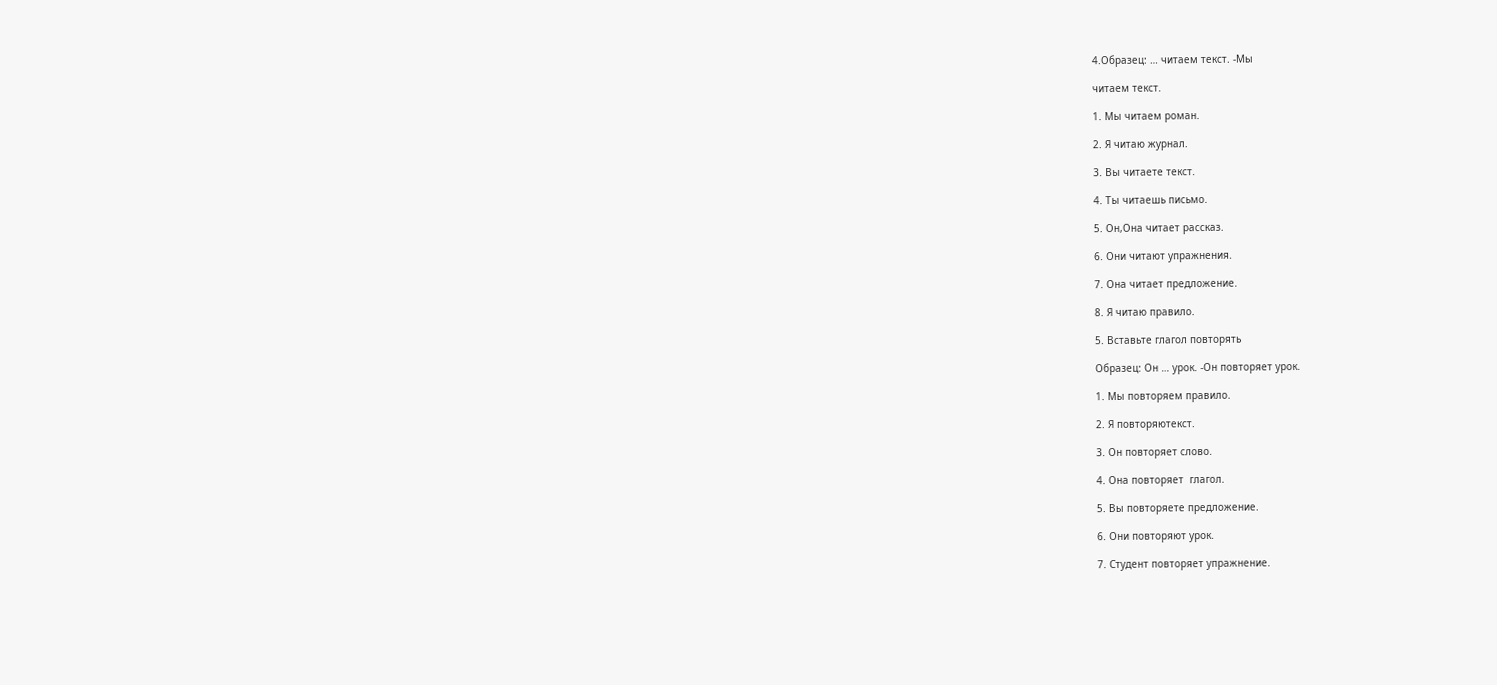4.Образец: … читаем текст. -Мы

читаем текст.

1. Мы читаем роман.

2. Я читаю журнал.

3. Вы читаете текст.

4. Ты читаешь письмо.

5. Он,Она читает рассказ.

6. Они читают упражнения.

7. Она читает предложение.

8. Я читаю правило.

5. Вставьте глагол повторять

Образец: Он … урок. -Он повторяет урок.

1. Мы повторяем правило.

2. Я повторяютекст.

3. Он повторяет слово.

4. Она повторяет  глагол.

5. Вы повторяете предложение.

6. Они повторяют урок.

7. Студент повторяет упражнение.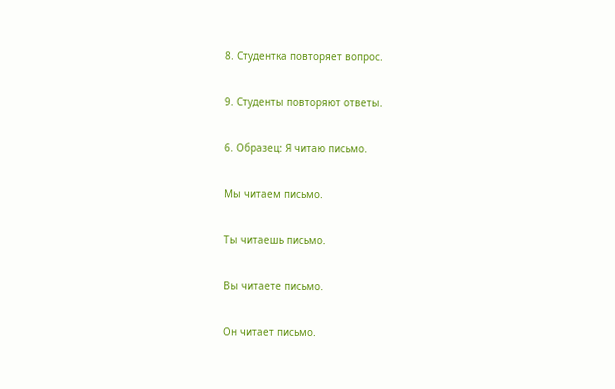8. Студентка повторяет вопрос.

9. Студенты повторяют ответы.

6. Образец: Я читаю письмо.

Мы читаем письмо.

Ты читаешь письмо.

Вы читаете письмо.

Он читает письмо.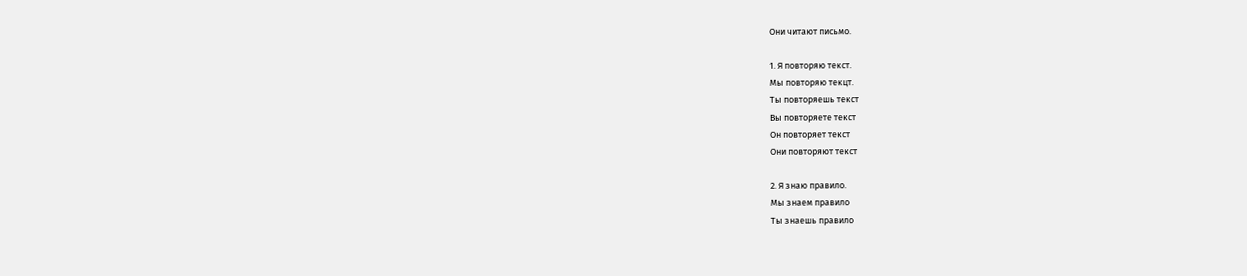Они читают письмо.

1. Я повторяю текст.
Мы повторяю текцт.
Ты повторяешь текст
Вы повторяете текст
Он повторяет текст
Они повторяют текст

2. Я знаю правило.
Мы знаем правило
Ты знаешь правило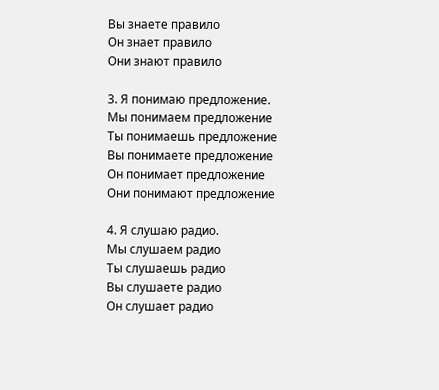Вы знаете правило
Он знает правило
Они знают правило

3. Я понимаю предложение.
Мы понимаем предложение
Ты понимаешь предложение
Вы понимаете предложение
Он понимает предложение
Они понимают предложение

4. Я слушаю радио.
Мы слушаем радио
Ты слушаешь радио
Вы слушаете радио
Он слушает радио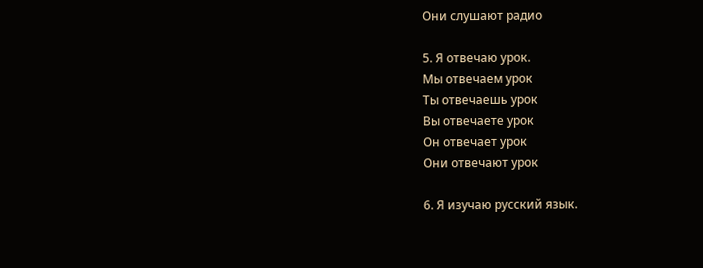Они слушают радио

5. Я отвечаю урок.
Мы отвечаем урок
Ты отвечаешь урок
Вы отвечаете урок
Он отвечает урок
Они отвечают урок

6. Я изучаю русский язык.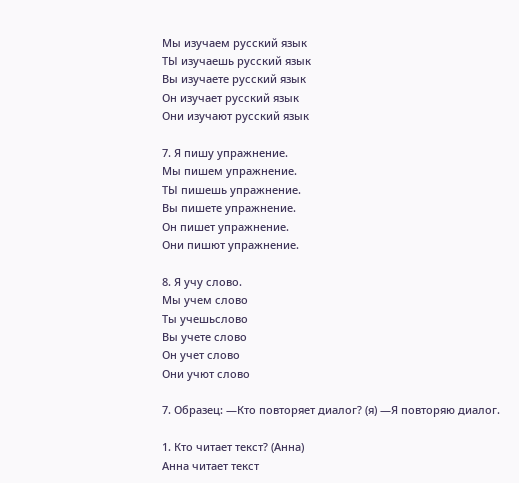Мы изучаем русский язык
ТЫ изучаешь русский язык
Вы изучаете русский язык
Он изучает русский язык
Они изучают русский язык

7. Я пишу упражнение.
Мы пишем упражнение.
ТЫ пишешь упражнение.
Вы пишете упражнение.
Он пишет упражнение.
Они пишют упражнение.

8. Я учу слово.
Мы учем слово
Ты учешьслово
Вы учете слово
Он учет слово
Они учют слово

7. Образец: —Кто повторяет диалог? (я) —Я повторяю диалог.

1. Кто читает текст? (Анна)
Анна читает текст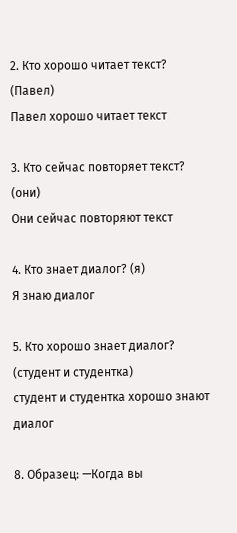2. Кто хорошо читает текст? (Павел)
Павел хорошо читает текст

3. Кто сейчас повторяет текст? (они)
Они сейчас повторяют текст

4. Кто знает диалог? (я)
Я знаю диалог

5. Кто хорошо знает диалог? (студент и студентка)
студент и студентка хорошо знают диалог

8. Образец: —Когда вы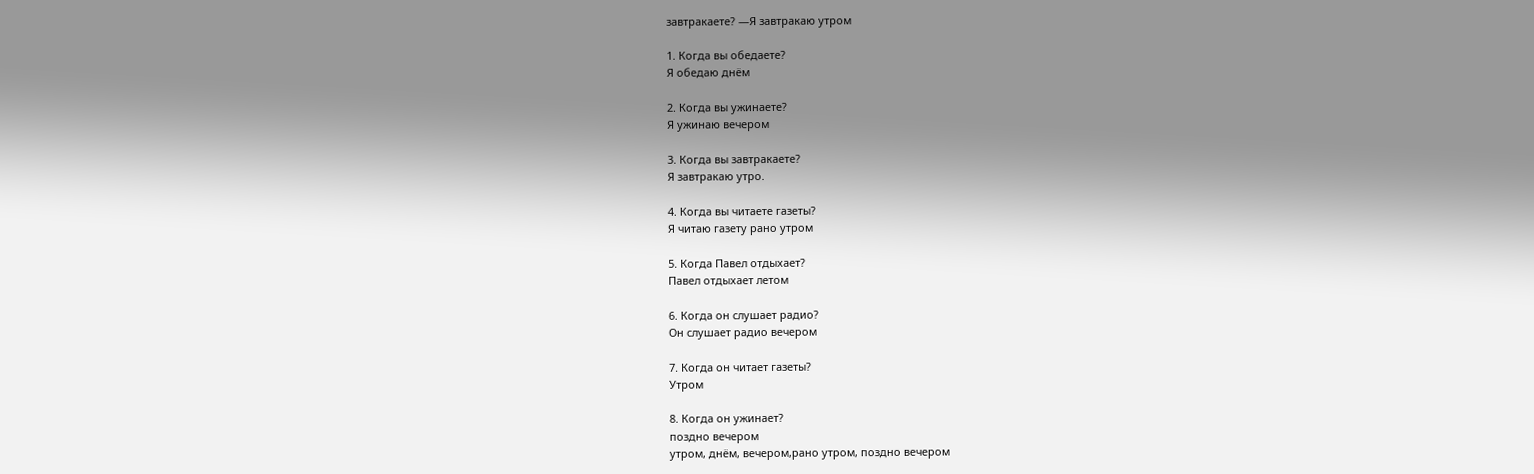завтракаете? —Я завтракаю утром

1. Когда вы обедаете?
Я обедаю днём

2. Когда вы ужинаете?
Я ужинаю вечером

3. Когда вы завтракаете?
Я завтракаю утро.

4. Когда вы читаете газеты?
Я читаю газету рано утром

5. Когда Павел отдыхает?
Павел отдыхает летом

6. Когда он слушает радио?
Он слушает радио вечером

7. Когда он читает газеты?
Утром

8. Когда он ужинает?
поздно вечером
утром, днём, вечером,рано утром, поздно вечером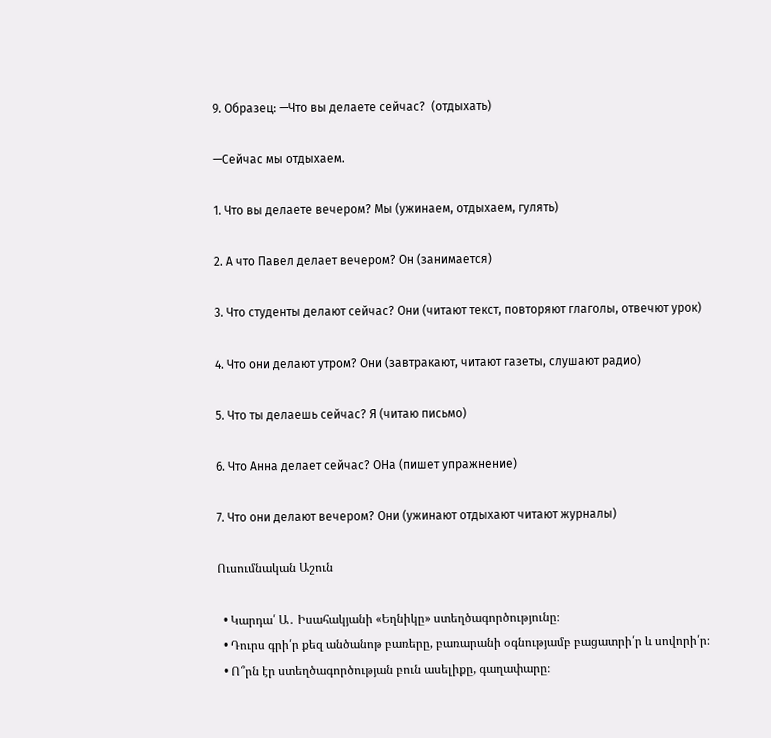9. Образец: —Что вы делаете сейчас?  (отдыхать)

—Сейчас мы отдыхаем.

1. Что вы делаете вечером? Мы (ужинаем, отдыхаем, гулять)

2. А что Павел делает вечером? Он (занимается)

3. Что студенты делают сейчас? Они (читают текст, повторяют глаголы, отвечют урок)

4. Что они делают утром? Они (завтракают, читают газеты, слушают радио)

5. Что ты делаешь сейчас? Я (читаю письмо)

6. Что Анна делает сейчас? ОНа (пишет упражнение)

7. Что они делают вечером? Они (ужинают отдыхают читают журналы)

Ուսումնական Աշուն

  • Կարդա՛ Ա․ Իսահակյանի «Եղնիկը» ստեղծագործությունը։
  • Դուրս գրի՛ր քեզ անծանոթ բառերը, բառարանի օգնությամբ բացատրի՛ր և սովորի՛ր։
  • Ո՞րն էր ստեղծագործության բուն ասելիքը, գաղափարը։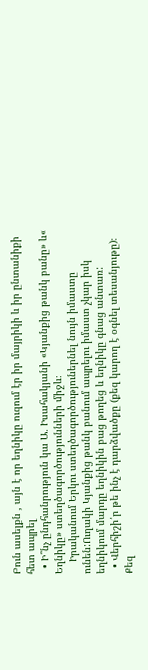Բուն ասելքն , այն է որ եղնիկը ուզում էր իր մայրիկի և իր ընտանիքի հետ ապրել
  • Ի՞նչ ընդհանրություն կա Ա․ Իսահակյանի «Կյանքից թանկ բանը» և« Եղնիկը» ստեղծագործությունների միջև։
    Իրականում Երկու ստեղծագործություներնել նույն իմաստը ունեն:Ուղակի Կյանքից թանկ բանում ապրելու իմաստ չկար իսկ եղնիկում մարդը եղնիկին բաց թողեց և եղնիկը գնաց անտառ:
  • Վերհիշի՛ր թե ինչ է դարձվածքը (քեզ կարող է օգնել տեսանյութը)։ Քեզ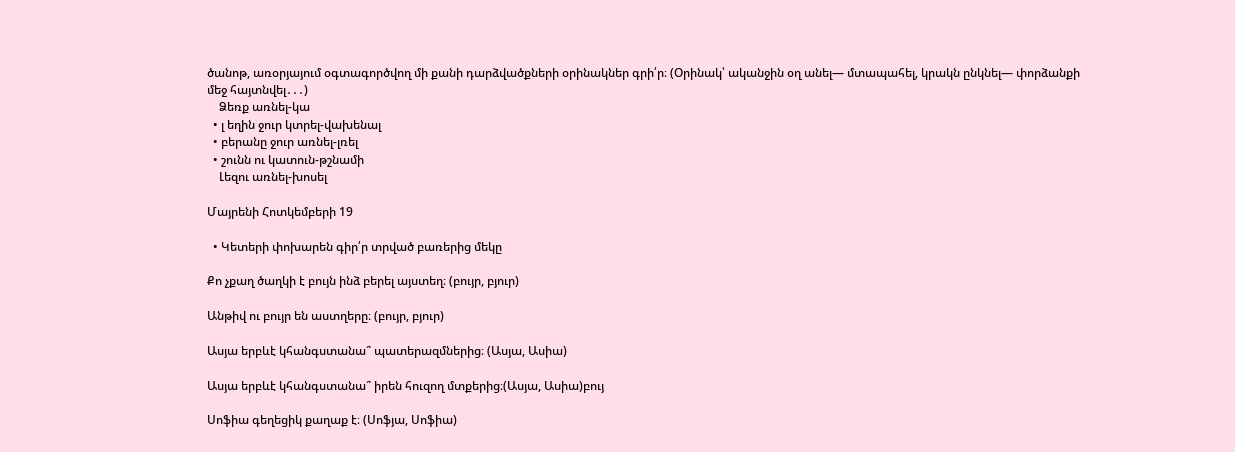ծանոթ, առօրյայում օգտագործվող մի քանի դարձվածքների օրինակներ գրի՛ր։ (Օրինակ՝ ականջին օղ անել— մտապահել, կրակն ընկնել— փորձանքի մեջ հայտնվել․․․)
    Ձեռք առնել-կա
  • լ եղին ջուր կտրել-վախենալ
  • բերանը ջուր առնել-լռել
  • շունն ու կատուն-թշնամի
    Լեզու առնել-խոսել

Մայրենի Հոտկեմբերի 19

  • Կետերի փոխարեն գիր՛ր տրված բառերից մեկը

Քո չքաղ ծաղկի է բույն ինձ բերել այստեղ։ (բույր, բյուր)

Անթիվ ու բույր են աստղերը։ (բույր, բյուր)

Ասյա երբևէ կհանգստանա՞ պատերազմներից։ (Ասյա, Ասիա)

Ասյա երբևէ կհանգստանա՞ իրեն հուզող մտքերից։(Ասյա, Ասիա)բույ

Սոֆիա գեղեցիկ քաղաք է։ (Սոֆյա, Սոֆիա)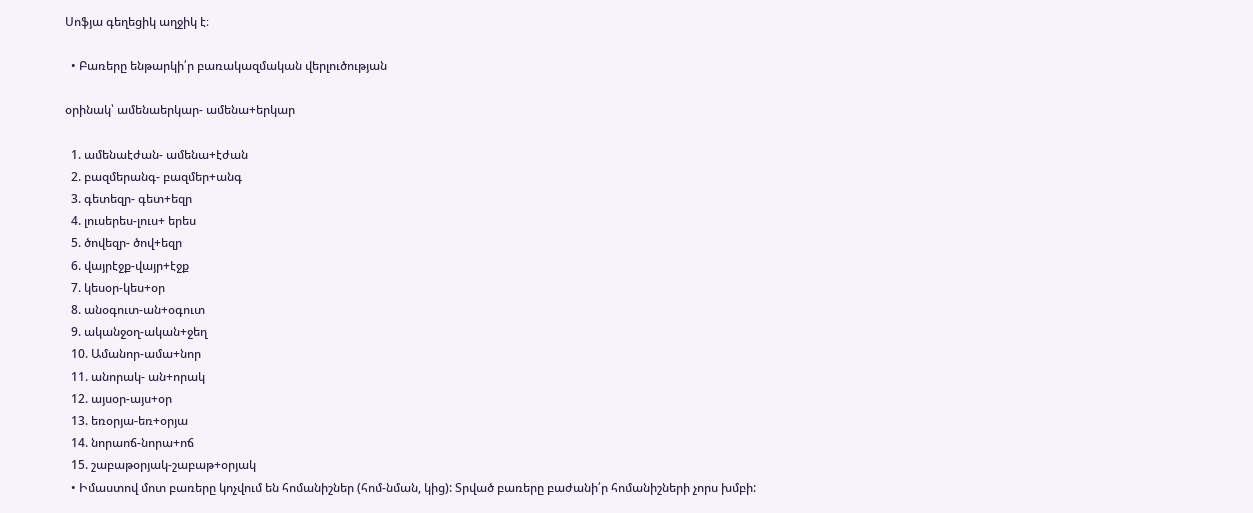Սոֆյա գեղեցիկ աղջիկ է։

  • Բառերը ենթարկի՛ր բառակազմական վերլուծության

օրինակ՝ ամենաերկար- ամենա+երկար

  1. ամենաէժան- ամենա+էժան
  2. բազմերանգ- բազմեր+անգ
  3. գետեզր- գետ+եզր
  4. լուսերես-լուս+ երես
  5. ծովեզր- ծով+եզր
  6. վայրէջք-վայր+էջք
  7. կեսօր-կես+օր
  8. անօգուտ-ան+օգուտ
  9. ականջօղ-ական+ջեղ
  10. Ամանոր-ամա+նոր
  11. անորակ- ան+որակ
  12. այսօր-այս+օր
  13. եռօրյա-եռ+օրյա
  14. նորաոճ-նորա+ոճ
  15. շաբաթօրյակ-շաբաթ+օրյակ
  • Իմաստով մոտ բառերը կոչվում են հոմանիշներ (հոմ-նման, կից): Տրված բառերը բաժանի՛ր հոմանիշների չորս խմբի: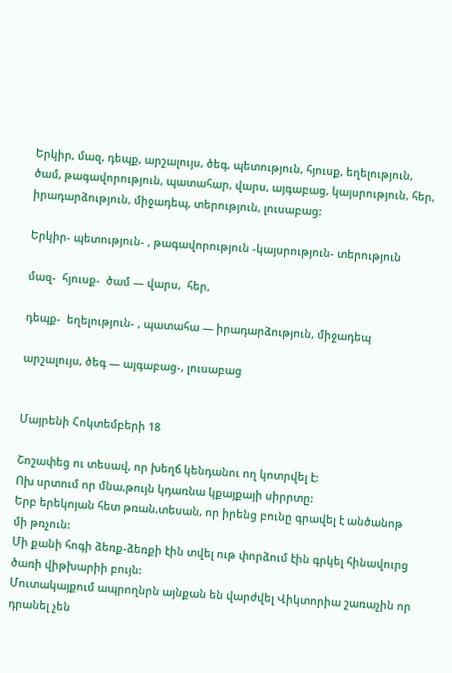Երկիր, մազ, դեպք, արշալույս, ծեգ, պետություն, հյուսք, եղելություն, ծամ, թագավորություն, պատահար, վարս, այգաբաց, կայսրություն, հեր, իրադարձություն, միջադեպ, տերություն, լուսաբաց:

Երկիր- պետություն- , թագավորություն -կայսրություն- տերություն

մազ-  հյուսք-  ծամ — վարս,  հեր,

դեպք-  եղելություն- , պատահա — իրադարձություն, միջադեպ

արշալույս, ծեգ — այգաբաց-, լուսաբաց


Մայրենի Հոկտեմբերի 18

Շոշափեց ու տեսավ, որ խեղճ կենդանու ող կոտրվել է:
Ոխ սրտում որ մնա,թույն կդառնա կքայքայի սիրրտը:
Երբ երեկոյան հետ թռան,տեսան, որ իրենց բունը գրավել է անծանոթ մի թռչուն:
Մի քանի հոգի ձեռք-ձեռքի էին տվել ութ փորձում էին գրկել հինավուրց ծառի վիթխարիի բույն:
Մուտակայքում ապրողնրն այնքան են վարժվել Վիկտորիա շառաչին որ դրանել չեն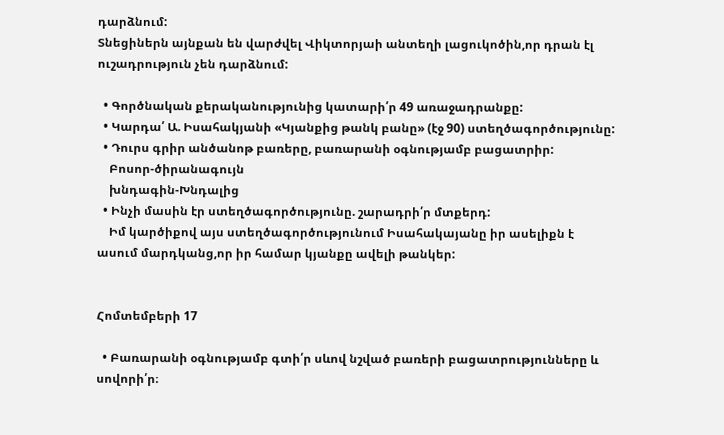դարձնում:
Տնեցիներն այնքան են վարժվել Վիկտորյաի անտեղի լացուկոծին,որ դրան էլ ուշադրություն չեն դարձնում:

  • Գործնական քերականությունից կատարի՛ր 49 առաջադրանքը:
  • Կարդա՛ Ա. Իսահակյանի «Կյանքից թանկ բանը» (էջ 90) ստեղծագործությունը:
  • Դուրս գրիր անծանոթ բառերը, բառարանի օգնությամբ բացատրիր:
    Բոսոր-ծիրանագույն
    խնդագին-Խնդալից
  • Ինչի մասին էր ստեղծագործությունը. շարադրի՛ր մտքերդ:
    Իմ կարծիքով այս ստեղծագործությունում Իսահակայանը իր ասելիքն է ասում մարդկանց,որ իր համար կյանքը ավելի թանկեր:


Հոմտեմբերի 17

  • Բառարանի օգնությամբ գտի՛ր սևով նշված բառերի բացատրությունները և սովորի՛ր։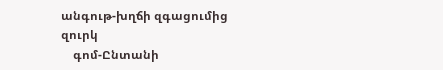անգութ-խղճի զգացումից զուրկ
    գոմ-Ընտանի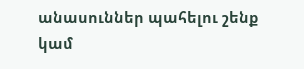անասուններ պահելու շենք կամ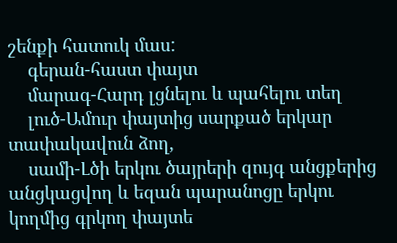շենքի հատուկ մաս:
    գերան-հաստ փայտ
    մարագ-Հարդ լցնելու և պահելու տեղ
    լուծ-Ամուր փայտից սարքած երկար տափակավուն ձող,
    սամի-Լծի երկու ծայրերի զույգ անցքերից անցկացվող և եզան պարանոցը երկու կողմից գրկող փայտե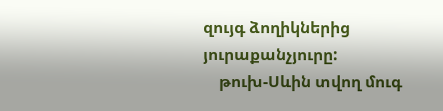զույգ ձողիկներից յուրաքանչյուրը:
    թուխ-Սևին տվող մուգ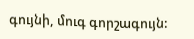գույնի, մուգ գորշագույն: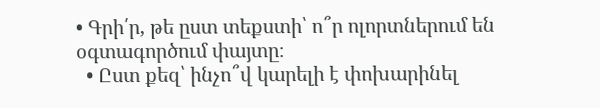• Գրի՛ր, թե ըստ տեքստի՝ ո՞ր ոլորտներում են օգտագործում փայտը։
  • Ըստ քեզ՝ ինչո՞վ կարելի է փոխարինել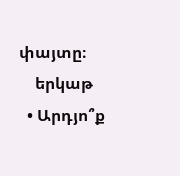փայտը։
    երկաթ
  • Արդյո՞ք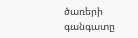ծառերի գանգատը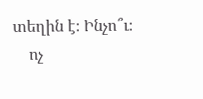տեղին է։ Ինչո՞ւ։
    ոչ